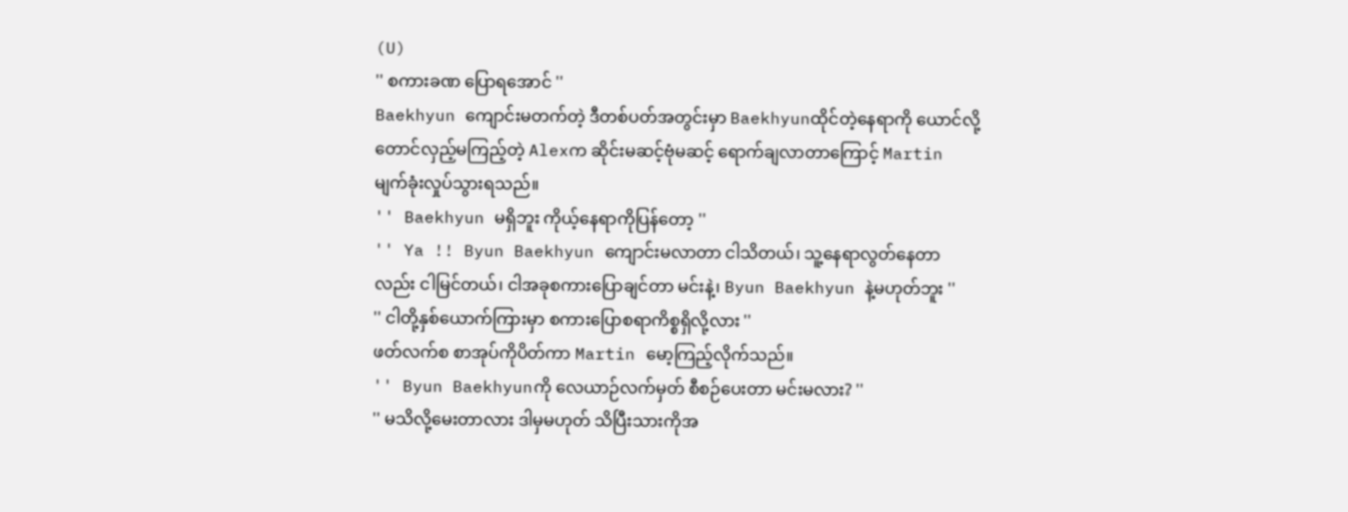(U)
'' စကားခဏ ပြောရအောင် ''
Baekhyun ကျောင်းမတက်တဲ့ ဒီတစ်ပတ်အတွင်းမှာ Baekhyunထိုင်တဲ့နေရာကို ယောင်လို့တောင်လှည့်မကြည့်တဲ့ Alexက ဆိုင်းမဆင့်ဗုံမဆင့် ရောက်ချလာတာကြောင့် Martin မျက်ခုံးလှုပ်သွားရသည်။
'' Baekhyun မရှိဘူး ကိုယ့်နေရာကိုပြန်တော့ ''
'' Ya !! Byun Baekhyun ကျောင်းမလာတာ ငါသိတယ်၊ သူ့နေရာလွတ်နေတာလည်း ငါမြင်တယ်၊ ငါအခုစကားပြောချင်တာ မင်းနဲ့၊ Byun Baekhyun နဲ့မဟုတ်ဘူး ''
'' ငါတို့နှစ်ယောက်ကြားမှာ စကားပြောစရာကိစ္စရှိလို့လား ''
ဖတ်လက်စ စာအုပ်ကိုပိတ်ကာ Martin မော့ကြည့်လိုက်သည်။
'' Byun Baekhyunကို လေယာဉ်လက်မှတ် စီစဉ်ပေးတာ မင်းမလား? ''
'' မသိလို့မေးတာလား ဒါမှမဟုတ် သိပြီးသားကိုအ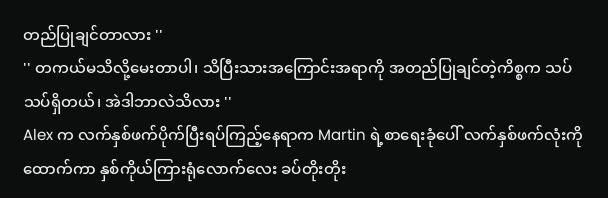တည်ပြုချင်တာလား ''
'' တကယ်မသိလို့မေးတာပါ၊ သိပြီးသားအကြောင်းအရာကို အတည်ပြုချင်တဲ့ကိစ္စက သပ်သပ်ရှိတယ်၊ အဲဒါဘာလဲသိလား ''
Alex က လက်နှစ်ဖက်ပိုက်ပြီးရပ်ကြည့်နေရာက Martin ရဲ့စာရေးခုံပေါ် လက်နှစ်ဖက်လုံးကိုထောက်ကာ နှစ်ကိုယ်ကြားရုံလောက်လေး ခပ်တိုးတိုး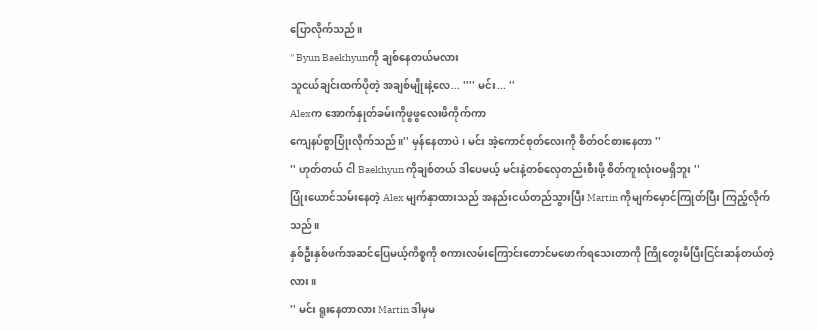ပြောလိုက်သည်။
'' Byun Baekhyunကို ချစ်နေတယ်မလား
သူငယ်ချင်းထက်ပိုတဲ့ အချစ်မျိုးနဲ့လေ... '''' မင်း... ''
Alexက အောက်နှုတ်ခမ်းကိုဖွဖွလေးဖိကိုက်ကာ
ကျေနပ်စွာပြုံးလိုက်သည်။'' မှန်နေတာပဲ၊ မင်း အဲ့ကောင်စုတ်လေးကို စိတ်ဝင်စားနေတာ ''
'' ဟုတ်တယ် ငါ Baekhyun ကိုချစ်တယ် ဒါပေမယ့် မင်းနဲ့တစ်လှေတည်းစီးဖို့ စိတ်ကူးလုံးဝမရှိဘူး ''
ပြုံးယောင်သမ်းနေတဲ့ Alex မျက်နှာထားသည် အနည်းငယ်တည်သွားပြီး Martin ကိုမျက်မှောင်ကြုတ်ပြီး ကြည့်လိုက်သည်။
နှစ်ဦးနှစ်ဖက်အဆင်ပြေမယ့်ကိစ္စကို စကားလမ်းကြောင်းတောင်မဖောက်ရသေးတာကို ကြိုတွေးမိပြီးငြင်းဆန်တယ်တဲ့လား။
'' မင်း ရူးနေတာလား Martin ဒါမှမ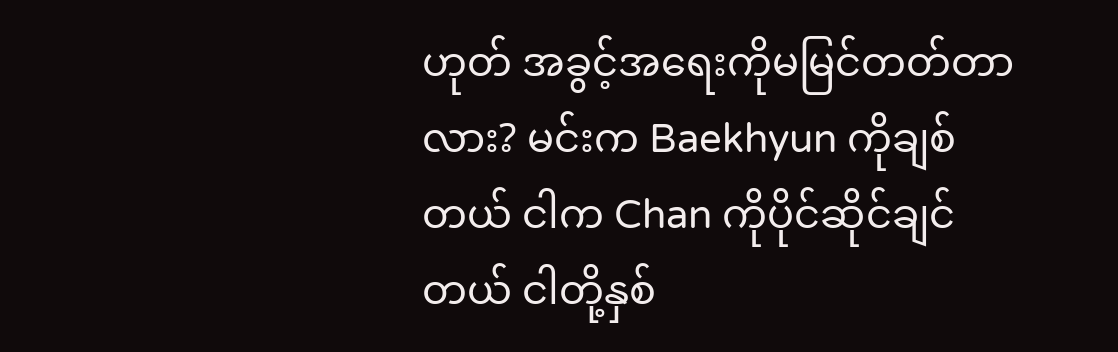ဟုတ် အခွင့်အရေးကိုမမြင်တတ်တာလား? မင်းက Baekhyun ကိုချစ်တယ် ငါက Chan ကိုပိုင်ဆိုင်ချင်တယ် ငါတို့နှစ်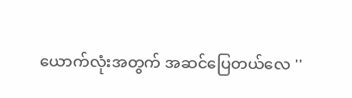ယောက်လုံးအတွက် အဆင်ပြေတယ်လေ ''